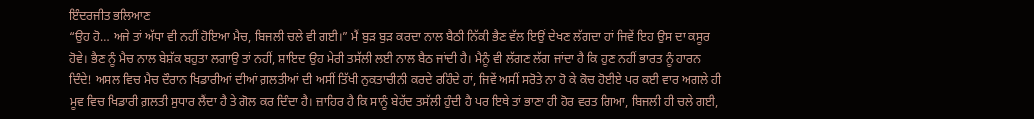ਇੰਦਰਜੀਤ ਭਲਿਆਣ
“ਉਹ ਹੋ… ਅਜੇ ਤਾਂ ਅੱਧਾ ਵੀ ਨਹੀਂ ਹੋਇਆ ਮੈਚ, ਬਿਜਲੀ ਚਲੇ ਵੀ ਗਈ।” ਮੈਂ ਬੁੜ ਬੁੜ ਕਰਦਾ ਨਾਲ ਬੈਠੀ ਨਿੱਕੀ ਭੈਣ ਵੱਲ ਇਉਂ ਦੇਖਣ ਲੱਗਦਾ ਹਾਂ ਜਿਵੇਂ ਇਹ ਉਸ ਦਾ ਕਸੂਰ ਹੋਵੇ। ਭੈਣ ਨੂੰ ਮੈਚ ਨਾਲ ਬੇਸ਼ੱਕ ਬਹੁਤਾ ਲਗਾਉ ਤਾਂ ਨਹੀਂ, ਸ਼ਾਇਦ ਉਹ ਮੇਰੀ ਤਸੱਲੀ ਲਈ ਨਾਲ ਬੈਠ ਜਾਂਦੀ ਹੈ। ਮੈਨੂੰ ਵੀ ਲੱਗਣ ਲੱਗ ਜਾਂਦਾ ਹੈ ਕਿ ਹੁਣ ਨਹੀਂ ਭਾਰਤ ਨੂੰ ਹਾਰਨ ਦਿੰਦੇ! ਅਸਲ ਵਿਚ ਮੈਚ ਦੌਰਾਨ ਖਿਡਾਰੀਆਂ ਦੀਆਂ ਗ਼ਲਤੀਆਂ ਦੀ ਅਸੀਂ ਤਿੱਖੀ ਨੁਕਤਾਚੀਨੀ ਕਰਦੇ ਰਹਿੰਦੇ ਹਾਂ, ਜਿਵੇਂ ਅਸੀਂ ਸਰੋਤੇ ਨਾ ਹੋ ਕੇ ਕੋਚ ਹੋਈਏ ਪਰ ਕਈ ਵਾਰ ਅਗਲੇ ਹੀ ਮੂਵ ਵਿਚ ਖਿਡਾਰੀ ਗ਼ਲਤੀ ਸੁਧਾਰ ਲੈਂਦਾ ਹੈ ਤੇ ਗੋਲ ਕਰ ਦਿੰਦਾ ਹੈ। ਜ਼ਾਹਿਰ ਹੈ ਕਿ ਸਾਨੂੰ ਬੇਹੱਦ ਤਸੱਲੀ ਹੁੰਦੀ ਹੈ ਪਰ ਇਥੇ ਤਾਂ ਭਾਣਾ ਹੀ ਹੋਰ ਵਰਤ ਗਿਆ, ਬਿਜਲੀ ਹੀ ਚਲੇ ਗਈ,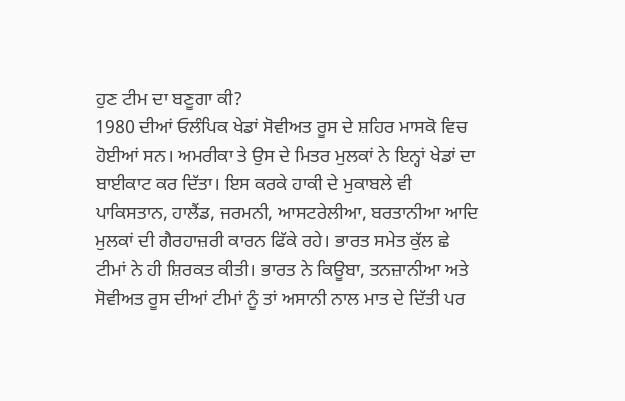ਹੁਣ ਟੀਮ ਦਾ ਬਣੂਗਾ ਕੀ?
1980 ਦੀਆਂ ਓਲੰਪਿਕ ਖੇਡਾਂ ਸੋਵੀਅਤ ਰੂਸ ਦੇ ਸ਼ਹਿਰ ਮਾਸਕੋ ਵਿਚ ਹੋਈਆਂ ਸਨ। ਅਮਰੀਕਾ ਤੇ ਉਸ ਦੇ ਮਿਤਰ ਮੁਲਕਾਂ ਨੇ ਇਨ੍ਹਾਂ ਖੇਡਾਂ ਦਾ ਬਾਈਕਾਟ ਕਰ ਦਿੱਤਾ। ਇਸ ਕਰਕੇ ਹਾਕੀ ਦੇ ਮੁਕਾਬਲੇ ਵੀ ਪਾਕਿਸਤਾਨ, ਹਾਲੈਂਡ, ਜਰਮਨੀ, ਆਸਟਰੇਲੀਆ, ਬਰਤਾਨੀਆ ਆਦਿ ਮੁਲਕਾਂ ਦੀ ਗੈਰਹਾਜ਼ਰੀ ਕਾਰਨ ਫਿੱਕੇ ਰਹੇ। ਭਾਰਤ ਸਮੇਤ ਕੁੱਲ ਛੇ ਟੀਮਾਂ ਨੇ ਹੀ ਸ਼ਿਰਕਤ ਕੀਤੀ। ਭਾਰਤ ਨੇ ਕਿਊਬਾ, ਤਨਜ਼ਾਨੀਆ ਅਤੇ ਸੋਵੀਅਤ ਰੂਸ ਦੀਆਂ ਟੀਮਾਂ ਨੂੰ ਤਾਂ ਅਸਾਨੀ ਨਾਲ ਮਾਤ ਦੇ ਦਿੱਤੀ ਪਰ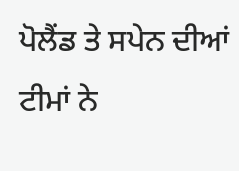ਪੋਲੈਂਡ ਤੇ ਸਪੇਨ ਦੀਆਂ ਟੀਮਾਂ ਨੇ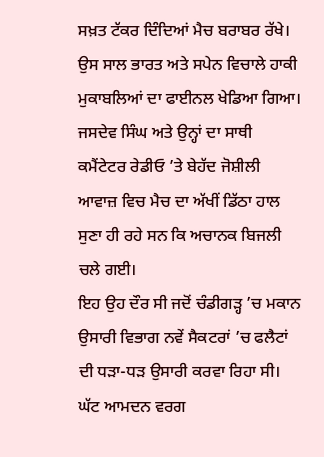ਸਖ਼ਤ ਟੱਕਰ ਦਿੰਦਿਆਂ ਮੈਚ ਬਰਾਬਰ ਰੱਖੇ। ਉਸ ਸਾਲ ਭਾਰਤ ਅਤੇ ਸਪੇਨ ਵਿਚਾਲੇ ਹਾਕੀ ਮੁਕਾਬਲਿਆਂ ਦਾ ਫਾਈਨਲ ਖੇਡਿਆ ਗਿਆ। ਜਸਦੇਵ ਸਿੰਘ ਅਤੇ ਉਨ੍ਹਾਂ ਦਾ ਸਾਥੀ ਕਮੈਂਟੇਟਰ ਰੇਡੀਓ ’ਤੇ ਬੇਹੱਦ ਜੋਸ਼ੀਲੀ ਆਵਾਜ਼ ਵਿਚ ਮੈਚ ਦਾ ਅੱਖੀਂ ਡਿੱਠਾ ਹਾਲ ਸੁਣਾ ਹੀ ਰਹੇ ਸਨ ਕਿ ਅਚਾਨਕ ਬਿਜਲੀ ਚਲੇ ਗਈ।
ਇਹ ਉਹ ਦੌਰ ਸੀ ਜਦੋਂ ਚੰਡੀਗੜ੍ਹ ’ਚ ਮਕਾਨ ਉਸਾਰੀ ਵਿਭਾਗ ਨਵੇਂ ਸੈਕਟਰਾਂ ’ਚ ਫਲੈਟਾਂ ਦੀ ਧੜਾ-ਧੜ ਉਸਾਰੀ ਕਰਵਾ ਰਿਹਾ ਸੀ। ਘੱਟ ਆਮਦਨ ਵਰਗ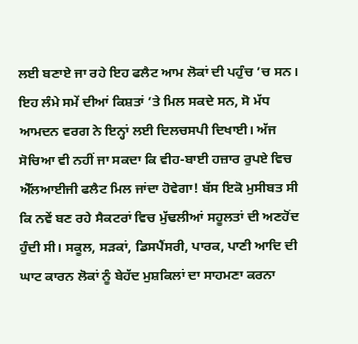ਲਈ ਬਣਾਏ ਜਾ ਰਹੇ ਇਹ ਫਲੈਟ ਆਮ ਲੋਕਾਂ ਦੀ ਪਹੁੰਚ ’ਚ ਸਨ। ਇਹ ਲੰਮੇ ਸਮੇਂ ਦੀਆਂ ਕਿਸ਼ਤਾਂ ’ਤੇ ਮਿਲ ਸਕਦੇ ਸਨ, ਸੋ ਮੱਧ ਆਮਦਨ ਵਰਗ ਨੇ ਇਨ੍ਹਾਂ ਲਈ ਦਿਲਚਸਪੀ ਦਿਖਾਈ। ਅੱਜ ਸੋਚਿਆ ਵੀ ਨਹੀਂ ਜਾ ਸਕਦਾ ਕਿ ਵੀਹ-ਬਾਈ ਹਜ਼ਾਰ ਰੁਪਏ ਵਿਚ ਐੱਲਆਈਜੀ ਫਲੈਟ ਮਿਲ ਜਾਂਦਾ ਹੋਵੇਗਾ! ਬੱਸ ਇਕੋ ਮੁਸੀਬਤ ਸੀ ਕਿ ਨਵੇਂ ਬਣ ਰਹੇ ਸੈਕਟਰਾਂ ਵਿਚ ਮੁੱਢਲੀਆਂ ਸਹੂਲਤਾਂ ਦੀ ਅਣਹੋਂਦ ਹੁੰਦੀ ਸੀ। ਸਕੂਲ, ਸੜਕਾਂ, ਡਿਸਪੈਂਸਰੀ, ਪਾਰਕ, ਪਾਣੀ ਆਦਿ ਦੀ ਘਾਟ ਕਾਰਨ ਲੋਕਾਂ ਨੂੰ ਬੇਹੱਦ ਮੁਸ਼ਕਿਲਾਂ ਦਾ ਸਾਹਮਣਾ ਕਰਨਾ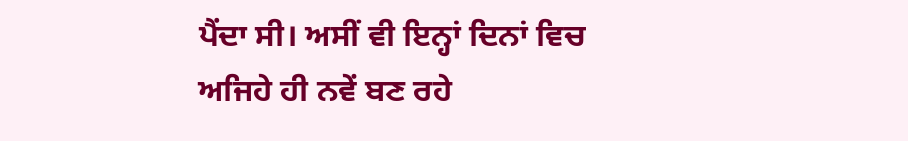ਪੈਂਦਾ ਸੀ। ਅਸੀਂ ਵੀ ਇਨ੍ਹਾਂ ਦਿਨਾਂ ਵਿਚ ਅਜਿਹੇ ਹੀ ਨਵੇਂ ਬਣ ਰਹੇ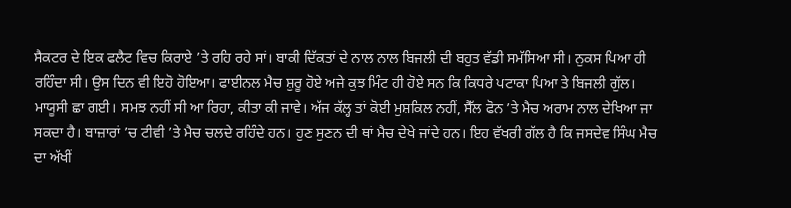ਸੈਕਟਰ ਦੇ ਇਕ ਫਲੈਟ ਵਿਚ ਕਿਰਾਏ ’ਤੇ ਰਹਿ ਰਹੇ ਸਾਂ। ਬਾਕੀ ਦਿੱਕਤਾਂ ਦੇ ਨਾਲ ਨਾਲ ਬਿਜਲੀ ਦੀ ਬਹੁਤ ਵੱਡੀ ਸਮੱਸਿਆ ਸੀ। ਨੁਕਸ ਪਿਆ ਹੀ ਰਹਿੰਦਾ ਸੀ। ਉਸ ਦਿਨ ਵੀ ਇਹੋ ਹੋਇਆ। ਫਾਈਨਲ ਮੈਚ ਸ਼ੁਰੂ ਹੋਏ ਅਜੇ ਕੁਝ ਮਿੰਟ ਹੀ ਹੋਏ ਸਨ ਕਿ ਕਿਧਰੇ ਪਟਾਕਾ ਪਿਆ ਤੇ ਬਿਜਲੀ ਗੁੱਲ।
ਮਾਯੂਸੀ ਛਾ ਗਈ। ਸਮਝ ਨਹੀਂ ਸੀ ਆ ਰਿਹਾ, ਕੀਤਾ ਕੀ ਜਾਵੇ। ਅੱਜ ਕੱਲ੍ਹ ਤਾਂ ਕੋਈ ਮੁਸ਼ਕਿਲ ਨਹੀਂ, ਸੈੱਲ ਫੋਨ ’ਤੇ ਮੈਚ ਅਰਾਮ ਨਾਲ ਦੇਖਿਆ ਜਾ ਸਕਦਾ ਹੈ। ਬਾਜ਼ਾਰਾਂ ’ਚ ਟੀਵੀ ’ਤੇ ਮੈਚ ਚਲਦੇ ਰਹਿੰਦੇ ਹਨ। ਹੁਣ ਸੁਣਨ ਦੀ ਥਾਂ ਮੈਚ ਦੇਖੇ ਜਾਂਦੇ ਹਨ। ਇਹ ਵੱਖਰੀ ਗੱਲ ਹੈ ਕਿ ਜਸਦੇਵ ਸਿੰਘ ਮੈਚ ਦਾ ਅੱਖੀਂ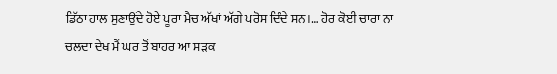ਡਿੱਠਾ ਹਾਲ ਸੁਣਾਉਂਦੇ ਹੋਏ ਪੂਰਾ ਮੈਚ ਅੱਖਾਂ ਅੱਗੇ ਪਰੋਸ ਦਿੰਦੇ ਸਨ।… ਹੋਰ ਕੋਈ ਚਾਰਾ ਨਾ ਚਲਦਾ ਦੇਖ ਮੈਂ ਘਰ ਤੋਂ ਬਾਹਰ ਆ ਸੜਕ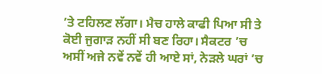’ਤੇ ਟਹਿਲਣ ਲੱਗਾ। ਮੈਚ ਹਾਲੇ ਕਾਫੀ ਪਿਆ ਸੀ ਤੇ ਕੋਈ ਜੁਗਾੜ ਨਹੀਂ ਸੀ ਬਣ ਰਿਹਾ। ਸੈਕਟਰ ’ਚ ਅਸੀਂ ਅਜੇ ਨਵੇਂ ਨਵੇਂ ਹੀ ਆਏ ਸਾਂ, ਨੇੜਲੇ ਘਰਾਂ ’ਚ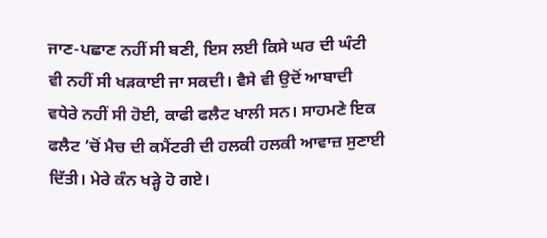ਜਾਣ-ਪਛਾਣ ਨਹੀਂ ਸੀ ਬਣੀ, ਇਸ ਲਈ ਕਿਸੇ ਘਰ ਦੀ ਘੰਟੀ ਵੀ ਨਹੀਂ ਸੀ ਖੜਕਾਈ ਜਾ ਸਕਦੀ। ਵੈਸੇ ਵੀ ਉਦੋਂ ਆਬਾਦੀ ਵਧੇਰੇ ਨਹੀਂ ਸੀ ਹੋਈ, ਕਾਫੀ ਫਲੈਟ ਖਾਲੀ ਸਨ। ਸਾਹਮਣੇ ਇਕ ਫਲੈਟ ’ਚੋਂ ਮੈਚ ਦੀ ਕਮੈਂਟਰੀ ਦੀ ਹਲਕੀ ਹਲਕੀ ਆਵਾਜ਼ ਸੁਣਾਈ ਦਿੱਤੀ। ਮੇਰੇ ਕੰਨ ਖੜ੍ਹੇ ਹੋ ਗਏ।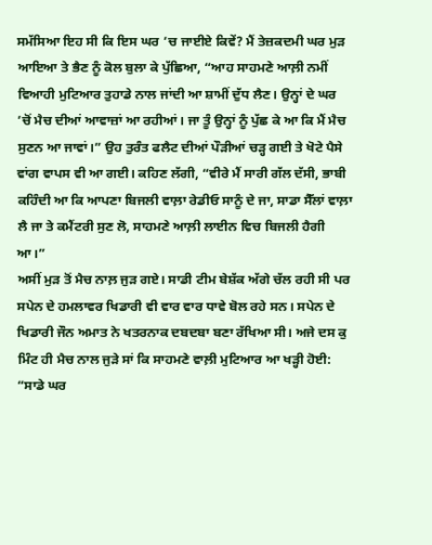ਸਮੱਸਿਆ ਇਹ ਸੀ ਕਿ ਇਸ ਘਰ ’ਚ ਜਾਈਏ ਕਿਵੇਂ? ਮੈਂ ਤੇਜ਼ਕਦਮੀ ਘਰ ਮੁੜ ਆਇਆ ਤੇ ਭੈਣ ਨੂੰ ਕੋਲ ਬੁਲਾ ਕੇ ਪੁੱਛਿਆ, “ਆਹ ਸਾਹਮਣੇ ਆਲ਼ੀ ਨਮੀਂ ਵਿਆਹੀ ਮੁਟਿਆਰ ਤੁਹਾਡੇ ਨਾਲ ਜਾਂਦੀ ਆ ਸ਼ਾਮੀਂ ਦੁੱਧ ਲੈਣ। ਉਨ੍ਹਾਂ ਦੇ ਘਰ ’ਚੋਂ ਮੈਚ ਦੀਆਂ ਆਵਾਜ਼ਾਂ ਆ ਰਹੀਆਂ। ਜਾ ਤੂੰ ਉਨ੍ਹਾਂ ਨੂੰ ਪੁੱਛ ਕੇ ਆ ਕਿ ਮੈਂ ਮੈਚ ਸੁਣਨ ਆ ਜਾਵਾਂ।” ਉਹ ਤੁਰੰਤ ਫਲੈਟ ਦੀਆਂ ਪੌੜੀਆਂ ਚੜ੍ਹ ਗਈ ਤੇ ਖੋਟੇ ਪੈਸੇ ਵਾਂਗ ਵਾਪਸ ਵੀ ਆ ਗਈ। ਕਹਿਣ ਲੱਗੀ, “ਵੀਰੇ ਮੈਂ ਸਾਰੀ ਗੱਲ ਦੱਸੀ, ਭਾਬੀ ਕਹਿੰਦੀ ਆ ਕਿ ਆਪਣਾ ਬਿਜਲੀ ਵਾਲ਼ਾ ਰੇਡੀਓ ਸਾਨੂੰ ਦੇ ਜਾ, ਸਾਡਾ ਸੈੱਲਾਂ ਵਾਲ਼ਾ ਲੈ ਜਾ ਤੇ ਕਮੈਂਟਰੀ ਸੁਣ ਲੋ, ਸਾਹਮਣੇ ਆਲ਼ੀ ਲਾਈਨ ਵਿਚ ਬਿਜਲੀ ਹੈਗੀ ਆ।”
ਅਸੀਂ ਮੁੜ ਤੋਂ ਮੈਚ ਨਾਲ਼ ਜੁੜ ਗਏ। ਸਾਡੀ ਟੀਮ ਬੇਸ਼ੱਕ ਅੱਗੇ ਚੱਲ ਰਹੀ ਸੀ ਪਰ ਸਪੇਨ ਦੇ ਹਮਲਾਵਰ ਖਿਡਾਰੀ ਵੀ ਵਾਰ ਵਾਰ ਧਾਵੇ ਬੋਲ ਰਹੇ ਸਨ। ਸਪੇਨ ਦੇ ਖਿਡਾਰੀ ਜੌਨ ਅਮਾਤ ਨੇ ਖਤਰਨਾਕ ਦਬਦਬਾ ਬਣਾ ਰੱਖਿਆ ਸੀ। ਅਜੇ ਦਸ ਕੁ ਮਿੰਟ ਹੀ ਮੈਚ ਨਾਲ ਜੁੜੇ ਸਾਂ ਕਿ ਸਾਹਮਣੇ ਵਾਲ਼ੀ ਮੁਟਿਆਰ ਆ ਖੜ੍ਹੀ ਹੋਈ: “ਸਾਡੇ ਘਰ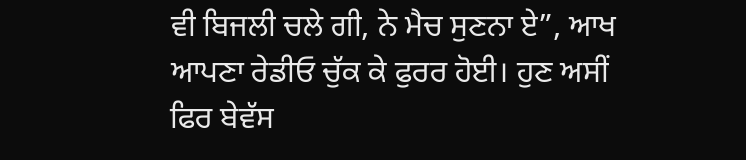ਵੀ ਬਿਜਲੀ ਚਲੇ ਗੀ, ਨੇ ਮੈਚ ਸੁਣਨਾ ਏ”, ਆਖ ਆਪਣਾ ਰੇਡੀਓ ਚੁੱਕ ਕੇ ਫੁਰਰ ਹੋਈ। ਹੁਣ ਅਸੀਂ ਫਿਰ ਬੇਵੱਸ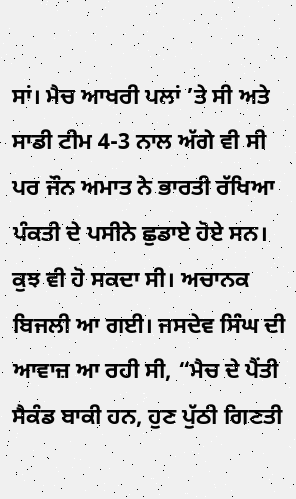ਸਾਂ। ਮੈਚ ਆਖਰੀ ਪਲਾਂ ’ਤੇ ਸੀ ਅਤੇ ਸਾਡੀ ਟੀਮ 4-3 ਨਾਲ ਅੱਗੇ ਵੀ ਸੀ ਪਰ ਜੌਨ ਅਮਾਤ ਨੇ ਭਾਰਤੀ ਰੱਖਿਆ ਪੰਕਤੀ ਦੇ ਪਸੀਨੇ ਛੁਡਾਏ ਹੋਏ ਸਨ। ਕੁਝ ਵੀ ਹੋ ਸਕਦਾ ਸੀ। ਅਚਾਨਕ ਬਿਜਲੀ ਆ ਗਈ। ਜਸਦੇਵ ਸਿੰਘ ਦੀ ਆਵਾਜ਼ ਆ ਰਹੀ ਸੀ, “ਮੈਚ ਦੇ ਪੈਂਤੀ ਸੈਕੰਡ ਬਾਕੀ ਹਨ, ਹੁਣ ਪੁੱਠੀ ਗਿਣਤੀ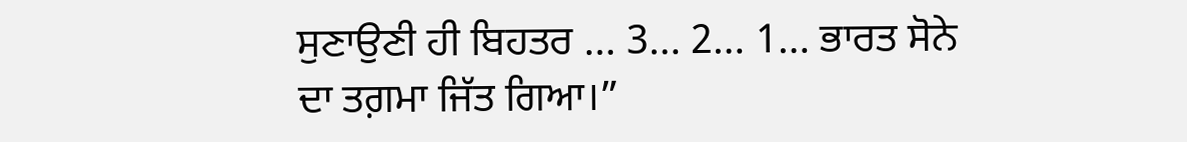ਸੁਣਾਉਣੀ ਹੀ ਬਿਹਤਰ … 3… 2… 1… ਭਾਰਤ ਸੋਨੇ ਦਾ ਤਗ਼ਮਾ ਜਿੱਤ ਗਿਆ।”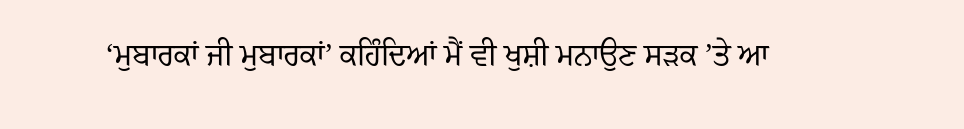‘ਮੁਬਾਰਕਾਂ ਜੀ ਮੁਬਾਰਕਾਂ’ ਕਹਿੰਦਿਆਂ ਮੈਂ ਵੀ ਖੁਸ਼ੀ ਮਨਾਉਣ ਸੜਕ ’ਤੇ ਆ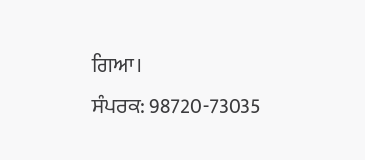ਗਿਆ।
ਸੰਪਰਕ: 98720-73035